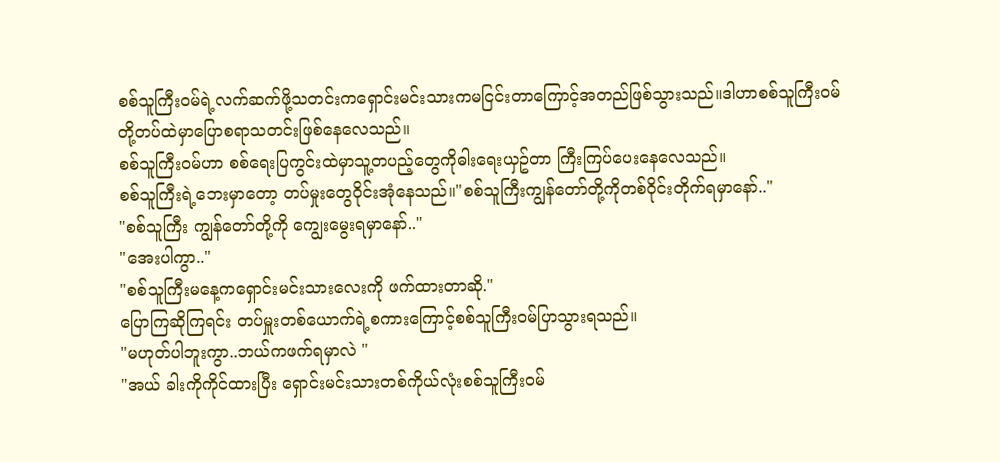စစ်သူကြီးဝမ်ရဲ့လက်ဆက်ဖို့သတင်းကရှောင်းမင်းသားကမငြင်းတာကြောင့်အတည်ဖြစ်သွားသည်။ဒါဟာစစ်သူကြီးဝမ်တို့တပ်ထဲမှာပြောစရာသတင်းဖြစ်နေလေသည်။
စစ်သူကြီးဝမ်ဟာ စစ်ရေးပြကွင်းထဲမှာသူ့တပည့်တွေကိုဓါးရေးယှဥ်တာ ကြီးကြပ်ပေးနေလေသည်။
စစ်သူကြီးရဲ့ဘေးမှာတော့ တပ်မှုးတွေဝိုင်းအုံနေသည်။"စစ်သူကြီးကျွန်တော်တို့ကိုတစ်ဝိုင်းတိုက်ရမှာနော်.."
"စစ်သူကြီး ကျွန်တော်တို့ကို ကျွေးမွေးရမှာနော်.."
"အေးပါကွာ.."
"စစ်သူကြီးမနေ့ကရှောင်းမင်းသားလေးကို ဖက်ထားတာဆို."
ပြောကြဆိုကြရင်း တပ်မှူးတစ်ယောက်ရဲ့စကားကြောင့်စစ်သူကြီးဝမ်ပြာသွားရသည်။
"မဟုတ်ပါဘူးကွာ..ဘယ်ကဖက်ရမှာလဲ "
"အယ် ခါးကိုကိုင်ထားပြီး ရှောင်းမင်းသားတစ်ကိုယ်လုံးစစ်သူကြီးဝမ်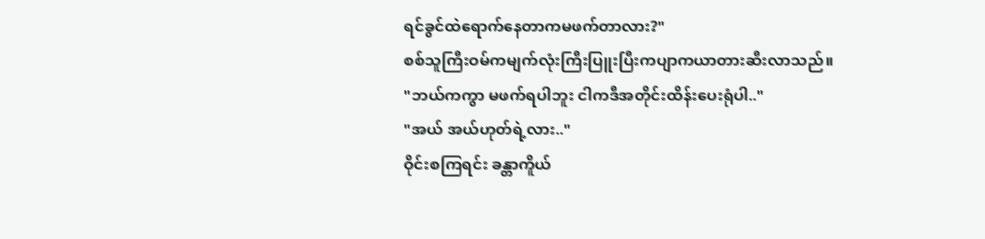ရင်ခွင်ထဲရောက်နေတာကမဖက်တာလား?"
စစ်သူကြီးဝမ်ကမျက်လုံးကြီးပြူးပြီးကပျာကယာတားဆီးလာသည်။
"ဘယ်ကကွာ မဖက်ရပါဘူး ငါကဒီအတိုင်းထိန်းပေးရုံပါ.."
"အယ် အယ်ဟုတ်ရဲ့လား.."
ဝိုင်းစကြရင်း ခန္တာကိူယ်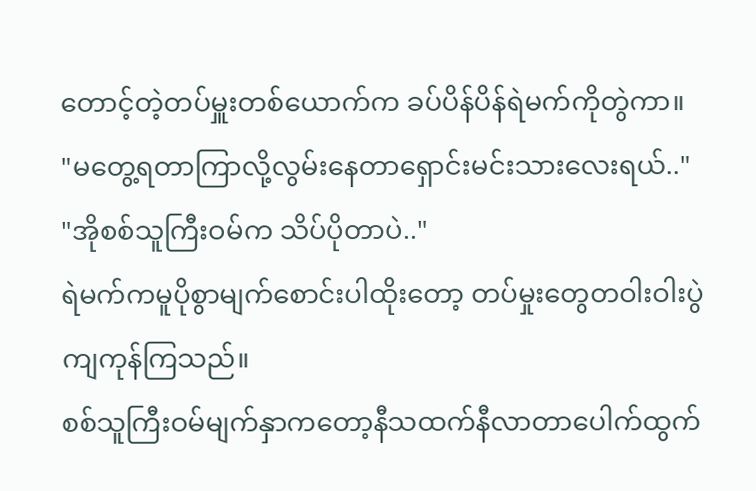တောင့်တဲ့တပ်မှူးတစ်ယောက်က ခပ်ပိန်ပိန်ရဲမက်ကိုတွဲကာ။
"မတွေ့ရတာကြာလို့လွမ်းနေတာရှောင်းမင်းသားလေးရယ်.."
"အိုစစ်သူကြီးဝမ်က သိပ်ပိုတာပဲ.."
ရဲမက်ကမူပိုစွာမျက်စောင်းပါထိုးတော့ တပ်မှုးတွေတဝါးဝါးပွဲကျကုန်ကြသည်။
စစ်သူကြီးဝမ်မျက်နှာကတော့နီသထက်နီလာတာပေါက်ထွက်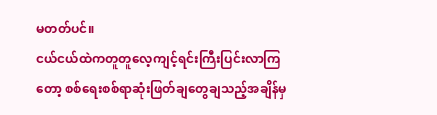မတတ်ပင်။
ငယ်ငယ်ထဲကတူတူလေ့ကျင့်ရင်းကြီးပြင်းလာကြတော့ စစ်ရေးစစ်ရာဆုံးဖြတ်ချတွေချသည့်အချိန်မှ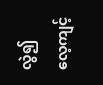လွဲ၍ လေ့ကျင့်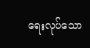ရေးလုပ်သော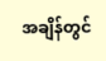အချိန်တွင်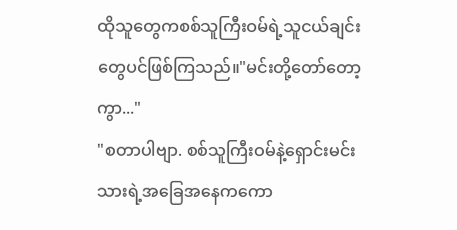ထိုသူတွေကစစ်သူကြီးဝမ်ရဲ့သူငယ်ချင်းတွေပင်ဖြစ်ကြသည်။"မင်းတို့တော်တော့ကွာ..."
"စတာပါဗျာ. စစ်သူကြီးဝမ်နဲ့ရှောင်းမင်းသားရဲ့အခြေအနေကကော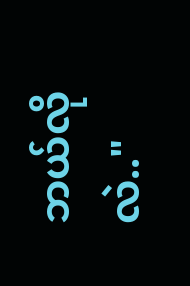ဘယ်လိုလဲ.."